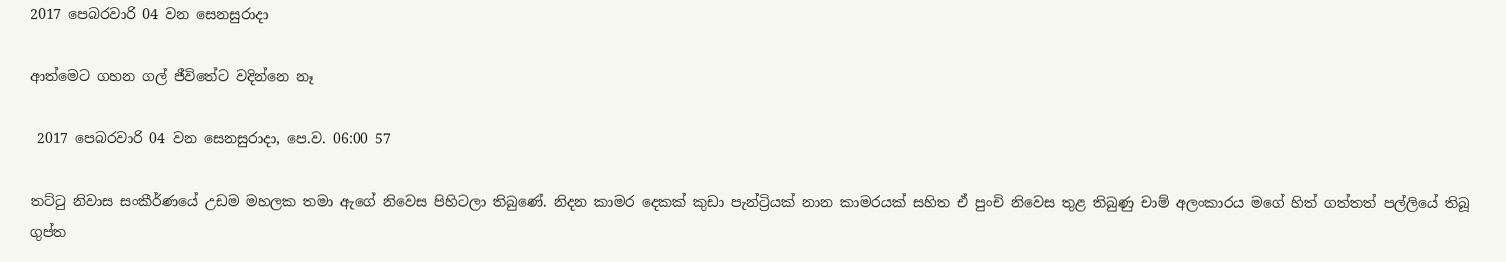2017 පෙබරවාරි 04 වන සෙනසුරාදා

ආත්මෙට ගහන ගල් ජීවිතේට වදින්නෙ නෑ

 2017 පෙබරවාරි 04 වන සෙනසුරාදා, පෙ.ව. 06:00 57

තට්ටු නිවාස සංකීර්ණයේ උඩම මහලක තමා ඇගේ නිවෙස පිහිටලා තිබුණේ. නිදන කාමර දෙකක් කුඩා පැන්ට්‍රියක් නාන කාමරයක් සහිත ඒ පුංචි නිවෙස තුළ තිබුණු චාම් අලංකාරය මගේ හිත් ගත්තත් පල්ලියේ තිබූ ගුප්ත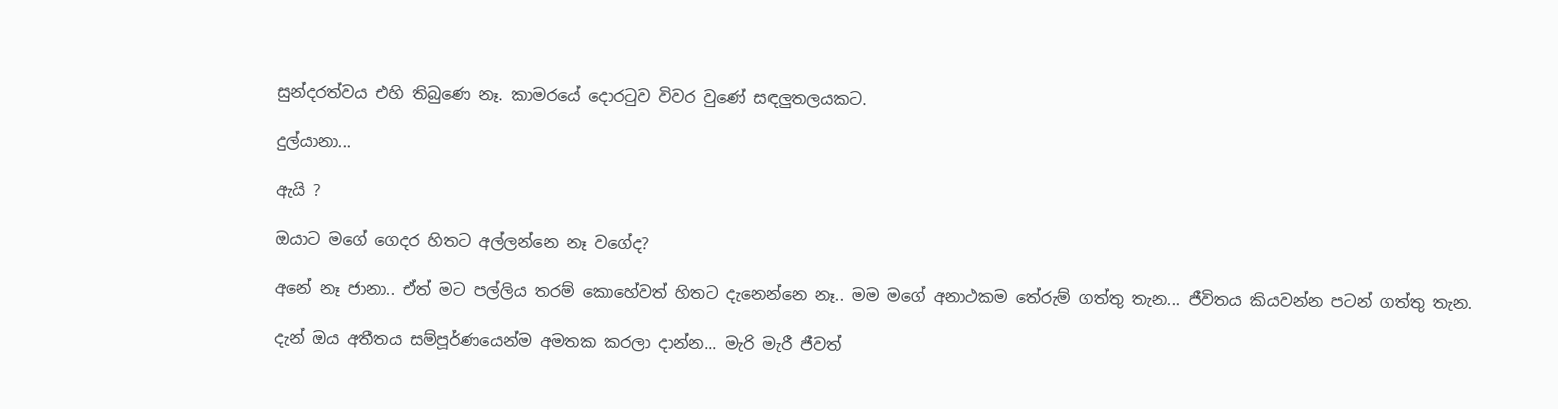සුන්දරත්වය එහි තිබුණෙ නෑ. කාමරයේ දොරටුව විවර වුණේ සඳලුතලයකට.

දුල්යානා...

ඇයි ?

ඔයාට මගේ ගෙදර හිතට අල්ලන්නෙ නෑ වගේද?

අනේ නෑ ජානා.. ඒත් මට පල්ලිය තරම් කොහේවත් හිතට දැනෙන්නෙ නෑ.. මම මගේ අනාථකම තේරුම් ගත්තු තැන... ජීවිතය කියවන්න පටන් ගත්තු තැන.

දැන් ඔය අතීතය සම්පූර්ණයෙන්ම අමතක කරලා දාන්න... මැරි මැරී ජීවත්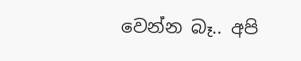වෙන්න බෑ.. අපි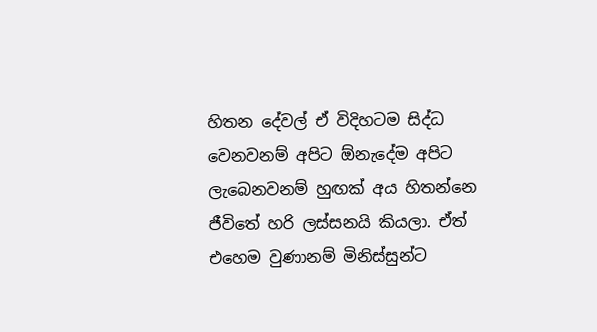හිතන දේවල් ඒ විදිහටම සිද්ධ වෙනවනම් අපිට ඕනැදේම අපිට ලැබෙනවනම් හුඟක් අය හිතන්නෙ ජීවිතේ හරි ලස්සනයි කියලා. ඒත් එහෙම වුණානම් මිනිස්සුන්ට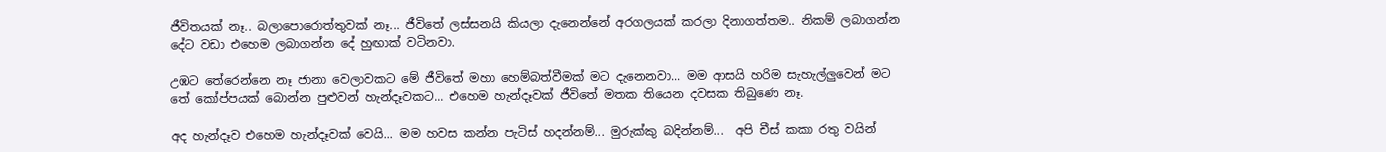ජීවිතයක් නෑ.. බලාපොරොත්තුවක් නෑ... ජීවිතේ ලස්සනයි කියලා දැනෙන්නේ අරගලයක් කරලා දිනාගත්තම.. නිකම් ලබාගන්න දේට වඩා එහෙම ලබාගන්න දේ හුඟාක් වටිනවා.

උඹට තේරෙන්නෙ නෑ ජානා වෙලාවකට මේ ජීවිතේ මහා හෙම්බත්වීමක් මට දැනෙනවා... මම ආසයි හරිම සැහැල්ලුවෙන් මට තේ කෝප්පයක් බොන්න පුළුවන් හැන්දෑවකට... එහෙම හැන්දෑවක් ජීවිතේ මතක තියෙන දවසක තිබුණෙ නෑ.

අද හැන්දෑව එහෙම හැන්දෑවක් වෙයි... මම හවස කන්න පැටිස් හදන්නම්... මුරුක්කු බදින්නම්...  අපි චීස් කකා රතු වයින්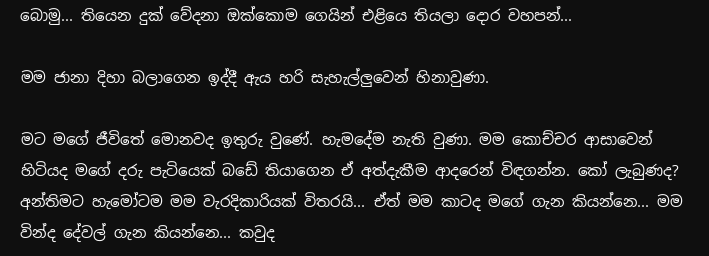බොමු... තියෙන දුක් වේදනා ඔක්කොම ගෙයින් එළියෙ තියලා දොර වහපන්...

මම ජානා දිහා බලාගෙන ඉද්දී ඇය හරි සැහැල්ලුවෙන් හිනාවුණා.

මට මගේ ජීවිතේ මොනවද ඉතුරු වුණේ. හැමදේම නැති වුණා. මම කොච්චර ආසාවෙන් හිටියද මගේ දරු පැටියෙක් බඩේ තියාගෙන ඒ අත්දැකීම ආදරෙන් විඳගන්න. කෝ ලැබුණද? අන්තිමට හැමෝටම මම වැරදිකාරියක් විතරයි... ඒත් මම කාටද මගේ ගැන කියන්නෙ... මම වින්ද දේවල් ගැන කියන්නෙ... කවුද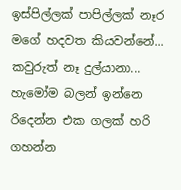ඉස්පිල්ලක් පාපිල්ලක් නෑර මගේ හදවත කියවන්නේ... කවුරුත් නෑ දුල්යානා... හැමෝම බලන් ඉන්නෙ රිදෙන්න එක ගලක් හරි ගහන්න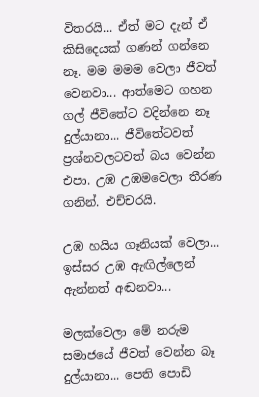විතරයි... ඒත් මට දැන් ඒ කිසිදෙයක් ගණන් ගන්නෙ නෑ. මම මමම වෙලා ජීවත් වෙනවා... ආත්මෙට ගහන ගල් ජීවිතේට වදින්නෙ නෑ දුල්යානා... ජීවිතේටවත් ප්‍රශ්නවලටවත් බය වෙන්න එපා. උඹ උඹමවෙලා තීරණ ගනින්. එච්චරයි.

උඹ හයිය ගෑනියක් වෙලා... ඉස්සර උඹ ඇඟිල්ලෙන් ඇන්නත් අඬනවා...

මලක්වෙලා මේ නරුම සමාජයේ ජීවත් වෙන්න බෑ දුල්යානා... පෙති පොඩි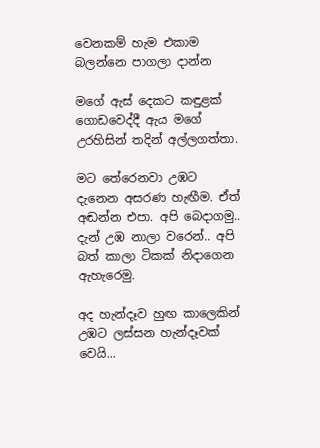වෙනකම් හැම එකාම බලන්නෙ පාගලා දාන්න

මගේ ඇස් දෙකට කඳුළක් ගොඩවෙද්දී ඇය මගේ උරහිසින් තදින් අල්ලගත්තා.

මට තේරෙනවා උඹට දැනෙන අසරණ හැඟීම. ඒත් අඬන්න එපා. අපි බෙදාගමු.. දැන් උඹ නාලා වරෙන්.. අපි බත් කාලා ටිකක් නිදාගෙන ඇහැරෙමු.

අද හැන්දෑව හුඟ කාලෙකින් උඹට ලස්සන හැන්දෑවක් වෙයි...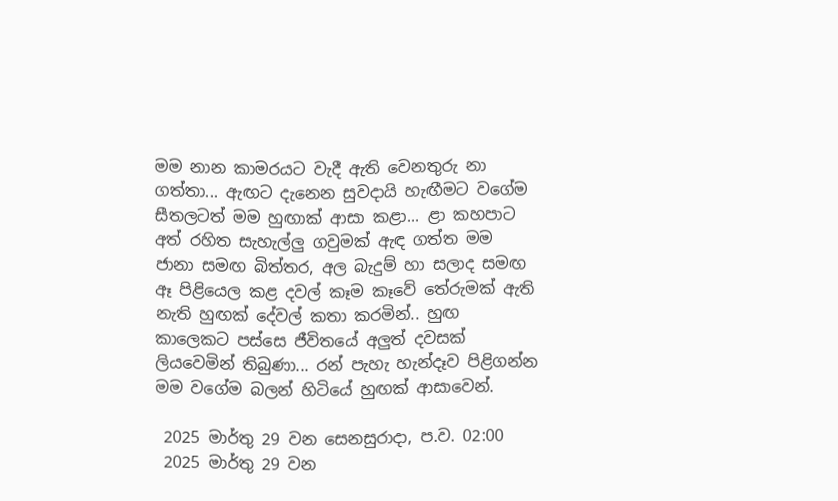මම නාන කාමරයට වැදී ඇති වෙනතුරු නා ගත්තා... ඇඟට දැනෙන සුවදායි හැඟීමට වගේම සීතලටත් මම හුඟාක් ආසා කළා... ළා කහපාට අත් රහිත සැහැල්ලු ගවුමක් ඇඳ ගත්ත මම ජානා සමඟ බිත්තර, අල බැදුම් හා සලාද සමඟ ඈ පිළියෙල කළ දවල් කෑම කෑවේ තේරුමක් ඇති නැති හුඟක් දේවල් කතා කරමින්.. හුඟ කාලෙකට පස්සෙ ජීවිතයේ අලුත් දවසක් ලියවෙමින් තිබුණා... රන් පැහැ හැන්දෑව පිළිගන්න මම වගේම බලන් හිටියේ හුඟක් ආසාවෙන්.

 2025 මාර්තු 29 වන සෙනසුරාදා, ප.ව. 02:00
 2025 මාර්තු 29 වන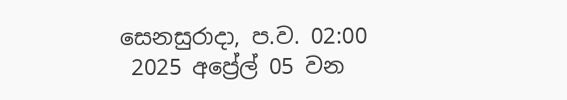සෙනසුරාදා, ප.ව. 02:00
 2025 අප්‍රේල් 05 වන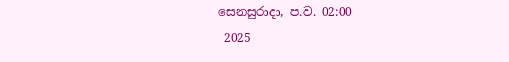සෙනසුරාදා, ප.ව. 02:00
 2025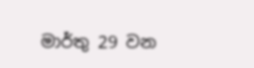මාර්තු 29 වන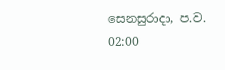සෙනසුරාදා, ප.ව. 02:00